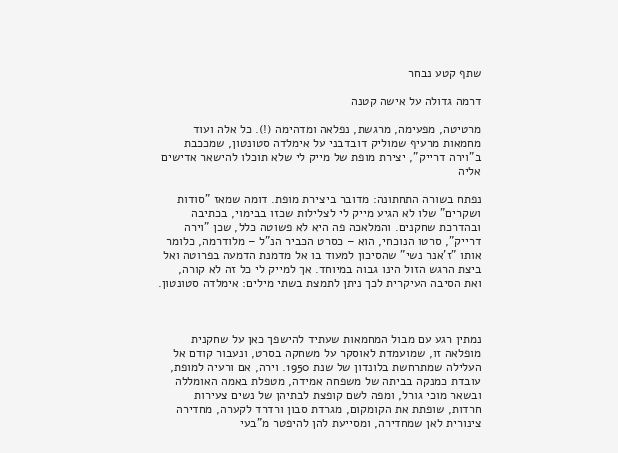שתף קטע נבחר

דרמה גדולה על אישה קטנה

מרטיטה, מפעימה, מרגשת, נפלאה ומדהימה (!). כל אלה ועוד מחמאות מרעיף שמוליק דובדבני על אימלדה סטונטון, שמככבת ב"וירה דרייק", יצירת מופת של מייק לי שלא תוכלו להישאר אדישים אליה

נפתח בשורה התחתונה: מדובר ביצירת מופת. דומה שמאז "סודות ושקרים" שלו לא הגיע מייק לי לצלילות שכזו בבימוי, בכתיבה ובהדרכת שחקנים. והמלאכה פה היא לא פשוטה כלל, שכן "וירה דרייק", סרטו הנוכחי, הוא – כסרט הכביר הנ"ל – מלודרמה, כלומר אותו "ז'אנר נשי" שהסיכון למעוד בו אל מדמנת הדמעה בפרוטה ואל ביצת הרגש הזול הינו גבוה במיוחד. אך למייק לי כל זה לא קורה, ואת הסיבה העיקרית לכך ניתן לתמצת בשתי מילים: אימלדה סטונטון.



נמתין רגע עם מבול המחמאות שעתיד להישפך כאן על שחקנית מופלאה זו, שמועמדת לאוסקר על משחקה בסרט, ונעבור קודם אל העלילה שמתרחשת בלונדון של שנת 1950. וירה, אם ורעיה למופת, עובדת כמנקה בביתה של משפחה אמידה, מטפלת באמה האומללה ובשאר מוכי גורל, ומפה לשם קופצת לבתיהן של נשים צעירות חרדות, שופתת את הקומקום, מגרדת סבון ורדרד לקערה, מחדירה צינורית לאן שמחדירה, ומסייעת להן להיפטר מ"בעי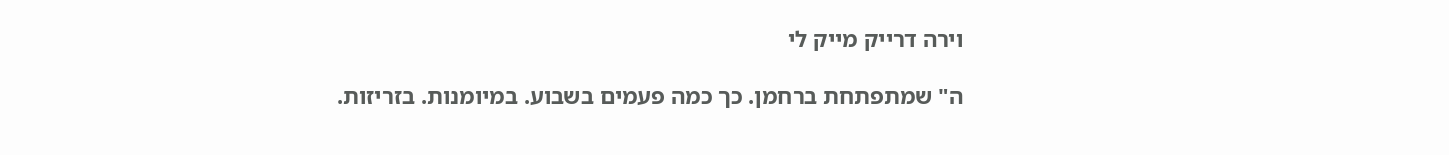וירה דרייק מייק לי

ה" שמתפתחת ברחמן. כך כמה פעמים בשבוע. במיומנות. בזריזות.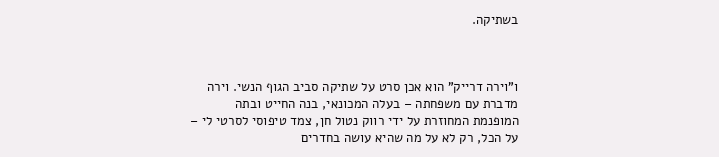בשתיקה.



ו"וירה דרייק" הוא אכן סרט על שתיקה סביב הגוף הנשי. וירה מדברת עם משפחתה – בעלה המכונאי, בנה החייט ובתה המופנמת המחוזרת על ידי רווק נטול חן, צמד טיפוסי לסרטי לי – על הכל, רק לא על מה שהיא עושה בחדרים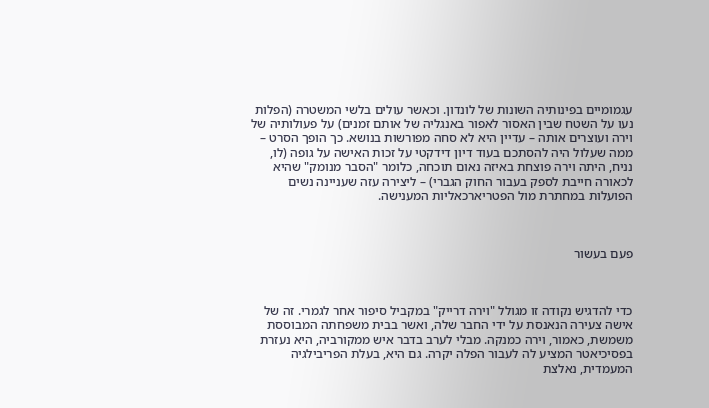עגמומיים בפינותיה השונות של לונדון. וכאשר עולים בלשי המשטרה (הפלות נעו על השטח שבין האסור לאפור באנגליה של אותם זמנים) על פעולותיה של וירה ועוצרים אותה – עדיין היא לא סחה מפורשות בנושא. כך הופך הסרט – ממה שעלול היה להסתכם בעוד דיון דידקטי על זכות האישה על גופה (לו, נניח, היתה וירה פוצחת באיזה נאום תוכחה, כלומר "הסבר מנומק" שהיא לכאורה חייבת לספק בעבור החוק הגברי) – ליצירה עזה שעניינה נשים הפועלות במחתרת מול הפטריארכאליות המענישה.



פעם בעשור



כדי להדגיש נקודה זו מגולל "וירה דרייק" במקביל סיפור אחר לגמרי. זה של אישה צעירה הנאנסת על ידי החבר שלה, ואשר בבית משפחתה המבוססת משמשת, כאמור, וירה כמנקה. מבלי לערב בדבר איש ממקורביה, היא נעזרת בפסיכיאטר המציע לה לעבור הפלה יקרה. גם היא, בעלת הפריבילגיה המעמדית, נאלצת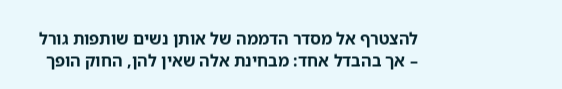להצטרף אל מסדר הדממה של אותן נשים שותפות גורל – אך בהבדל אחד: מבחינת אלה שאין להן, החוק הופך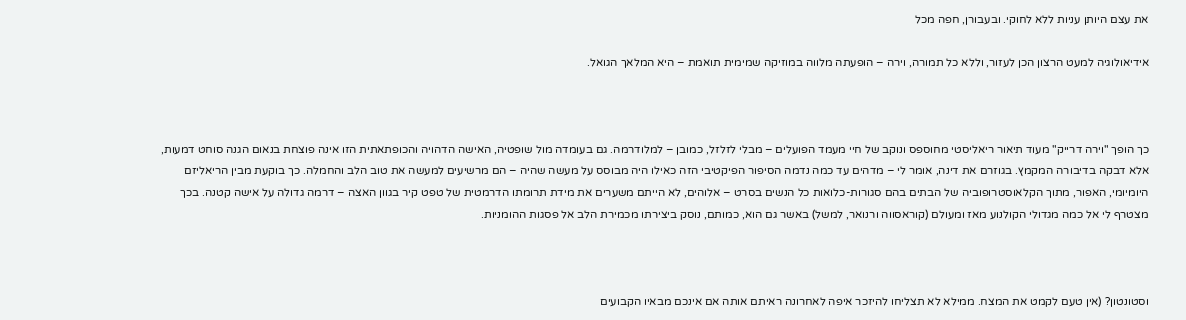את עצם היותן עניות ללא לחוקי. ובעבורן, חפה מכל

אידיאולוגיה למעט הרצון הכן לעזור, וללא כל תמורה, וירה – הופעתה מלווה במוזיקה שמימית תואמת – היא המלאך הגואל.



כך הופך "וירה דרייק" מעוד תיאור ריאליסטי מחוספס ונוקב של חיי מעמד הפועלים – מבלי לזלזל, כמובן – למלודרמה. גם בעומדה מול שופטיה, האישה הדהויה והכופתאתית הזו אינה פוצחת בנאום הגנה סוחט דמעות, אלא דבקה בדיבורה המקמץ. בגוזרם את דינה, אומר לי – מדהים עד כמה נדמה הסיפור הפיקטיבי הזה כאילו היה מבוסס על מעשה שהיה – הם מרשיעים למעשה את טוב הלב והחמלה. כך בוקעת מבין הריאליזם היומיומי, האפור, מתוך הקלאוסטרופוביה של הבתים בהם סגורות-כלואות כל הנשים בסרט – אלוהים, לא הייתם משערים את מידת תרומתו הדרמטית של טפט קיר בגוון האצה – דרמה גדולה על אישה קטנה. בכך מצטרף לי אל כמה מגדולי הקולנוע מאז ומעולם (קוראסווה ורנואר, למשל) באשר גם הוא, כמותם, נוסק ביצירתו מכמירת הלב אל פסגות ההומניות.



וסטונטון? (אין טעם לקמט את המצח. ממילא לא תצליחו להיזכר איפה לאחרונה ראיתם אותה אם אינכם מבאיו הקבועים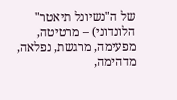של ה"נשיונל תיאטר" הלונדוני) – מרטיטה, מפעימה, מרגשת, נפלאה, מדהימה,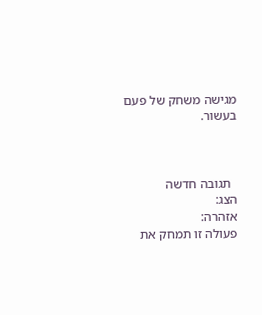מגישה משחק של פעם בעשור.



  תגובה חדשה
הצג:
אזהרה:
פעולה זו תמחק את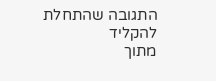התגובה שהתחלת להקליד
מתוך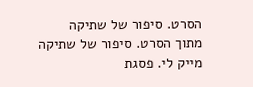הסרט. סיפור של שתיקה
מתוך הסרט. סיפור של שתיקה
מייק לי. פסגת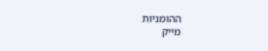ההומניות
מייק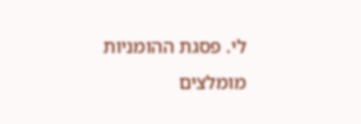לי. פסגת ההומניות
מומלצים